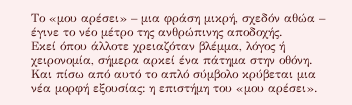Το «μου αρέσει» – μια φράση μικρή, σχεδόν αθώα – έγινε το νέο μέτρο της ανθρώπινης αποδοχής.
Εκεί όπου άλλοτε χρειαζόταν βλέμμα, λόγος ή χειρονομία, σήμερα αρκεί ένα πάτημα στην οθόνη. Και πίσω από αυτό το απλό σύμβολο κρύβεται μια νέα μορφή εξουσίας: η επιστήμη του «μου αρέσει».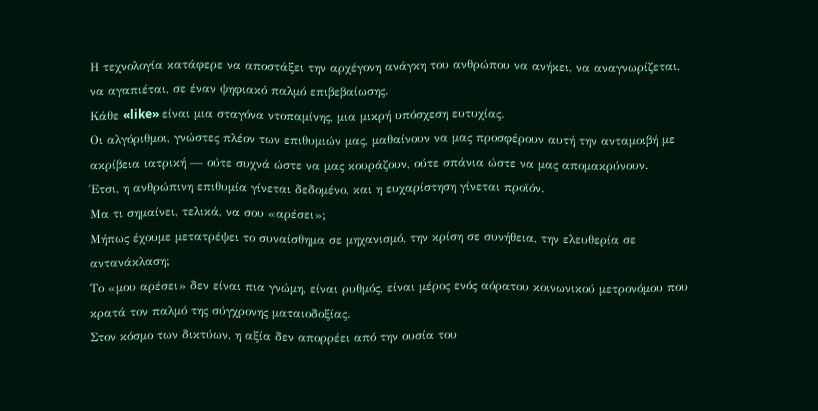Η τεχνολογία κατάφερε να αποστάξει την αρχέγονη ανάγκη του ανθρώπου να ανήκει, να αναγνωρίζεται, να αγαπιέται, σε έναν ψηφιακό παλμό επιβεβαίωσης.
Κάθε «like» είναι μια σταγόνα ντοπαμίνης, μια μικρή υπόσχεση ευτυχίας.
Οι αλγόριθμοι, γνώστες πλέον των επιθυμιών μας, μαθαίνουν να μας προσφέρουν αυτή την ανταμοιβή με ακρίβεια ιατρική — ούτε συχνά ώστε να μας κουράζουν, ούτε σπάνια ώστε να μας απομακρύνουν.
Έτσι, η ανθρώπινη επιθυμία γίνεται δεδομένο, και η ευχαρίστηση γίνεται προϊόν.
Μα τι σημαίνει, τελικά, να σου «αρέσει»;
Μήπως έχουμε μετατρέψει το συναίσθημα σε μηχανισμό, την κρίση σε συνήθεια, την ελευθερία σε αντανάκλαση;
Το «μου αρέσει» δεν είναι πια γνώμη, είναι ρυθμός, είναι μέρος ενός αόρατου κοινωνικού μετρονόμου που κρατά τον παλμό της σύγχρονης ματαιοδοξίας.
Στον κόσμο των δικτύων, η αξία δεν απορρέει από την ουσία του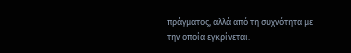πράγματος, αλλά από τη συχνότητα με την οποία εγκρίνεται.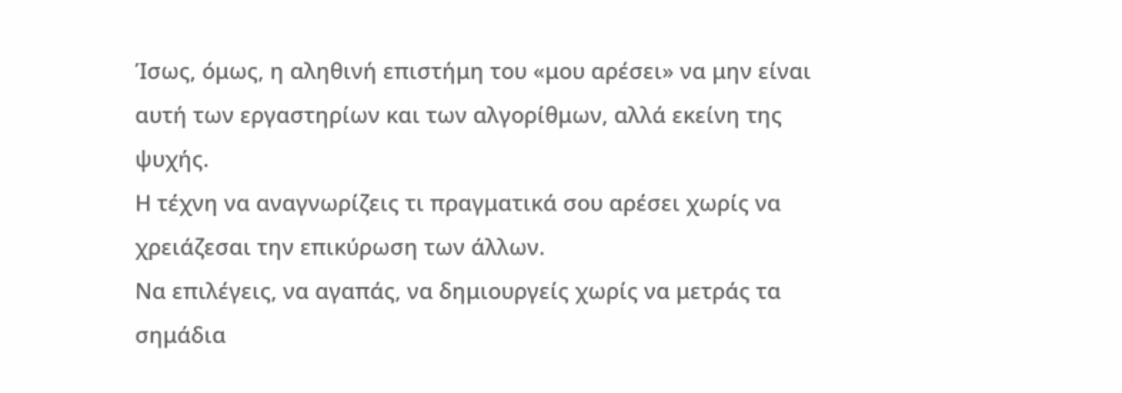Ίσως, όμως, η αληθινή επιστήμη του «μου αρέσει» να μην είναι αυτή των εργαστηρίων και των αλγορίθμων, αλλά εκείνη της ψυχής.
Η τέχνη να αναγνωρίζεις τι πραγματικά σου αρέσει χωρίς να χρειάζεσαι την επικύρωση των άλλων.
Να επιλέγεις, να αγαπάς, να δημιουργείς χωρίς να μετράς τα σημάδια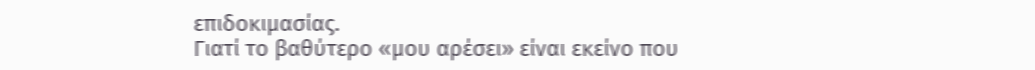επιδοκιμασίας.
Γιατί το βαθύτερο «μου αρέσει» είναι εκείνο που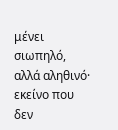μένει σιωπηλό, αλλά αληθινό·
εκείνο που δεν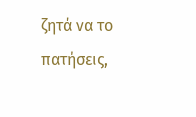ζητά να το πατήσεις,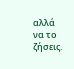αλλά να το ζήσεις.